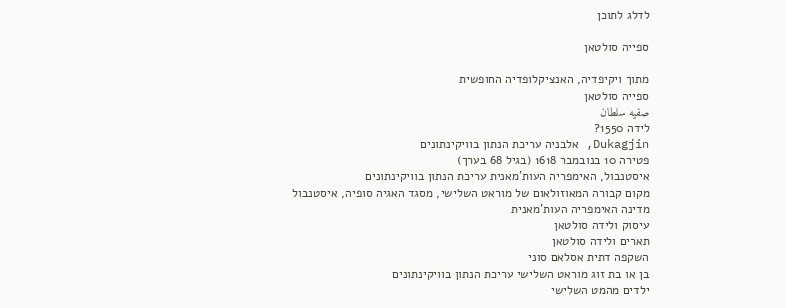לדלג לתוכן

ספייה סולטאן

מתוך ויקיפדיה, האנציקלופדיה החופשית
ספייה סולטאן
صفيه سلطان
לידה 1550?
Dukagjin, אלבניה עריכת הנתון בוויקינתונים
פטירה 10 בנובמבר 1618 (בגיל 68 בערך)
איסטנבול, האימפריה העות'מאנית עריכת הנתון בוויקינתונים
מקום קבורה המאוזולאום של מוראט השלישי, מסגד האגיה סופיה, איסטנבול
מדינה האימפריה העות'מאנית
עיסוק ולידה סולטאן
תארים ולידה סולטאן
השקפה דתית אסלאם סוני
בן או בת זוג מוראט השלישי עריכת הנתון בוויקינתונים
ילדים מהמט השלישי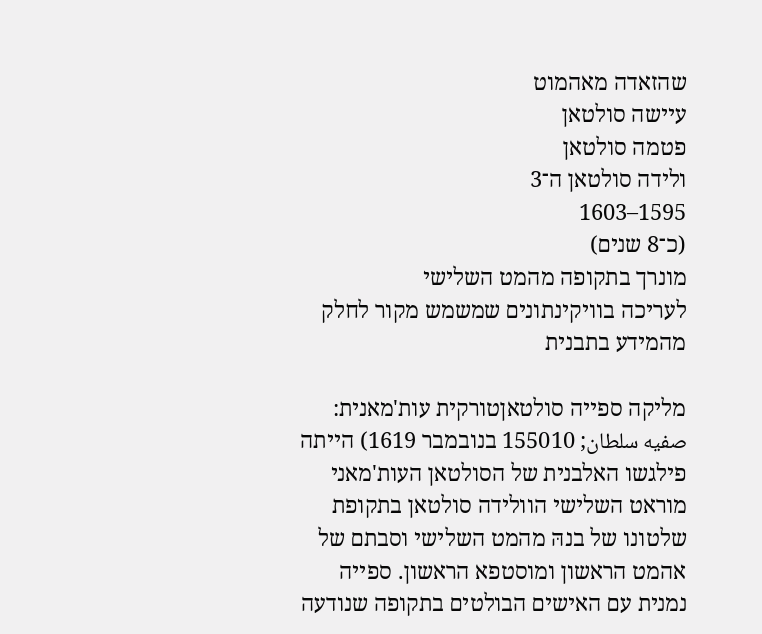שהזאדה מאהמוט
עיישה סולטאן
פטמה סולטאן
ולידה סולטאן ה־3
1595–1603
(כ־8 שנים)
מונרך בתקופה מהמט השלישי
לעריכה בוויקינתונים שמשמש מקור לחלק מהמידע בתבנית

מליקה ספייה סולטאןטורקית עות'מאנית: صفیه سلطان; 155010 בנובמבר 1619) הייתה פילגשו האלבנית של הסולטאן העות'מאני מוראט השלישי הוולידה סולטאן בתקופת שלטונו של בנהּ מהמט השלישי וסבתם של אהמט הראשון ומוסטפא הראשון. ספייה נמנית עם האישים הבולטים בתקופה שנודעה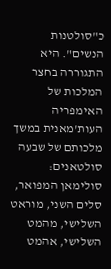כ"סולטנות הנשים". היא התגוררה בחצר המלכות של האימפריה העות'מאנית במשך מלכותם של שבעה סולטאנים: סולימאן המפואר, סלים השני, מוראט השלישי, מהמט השלישי, אהמט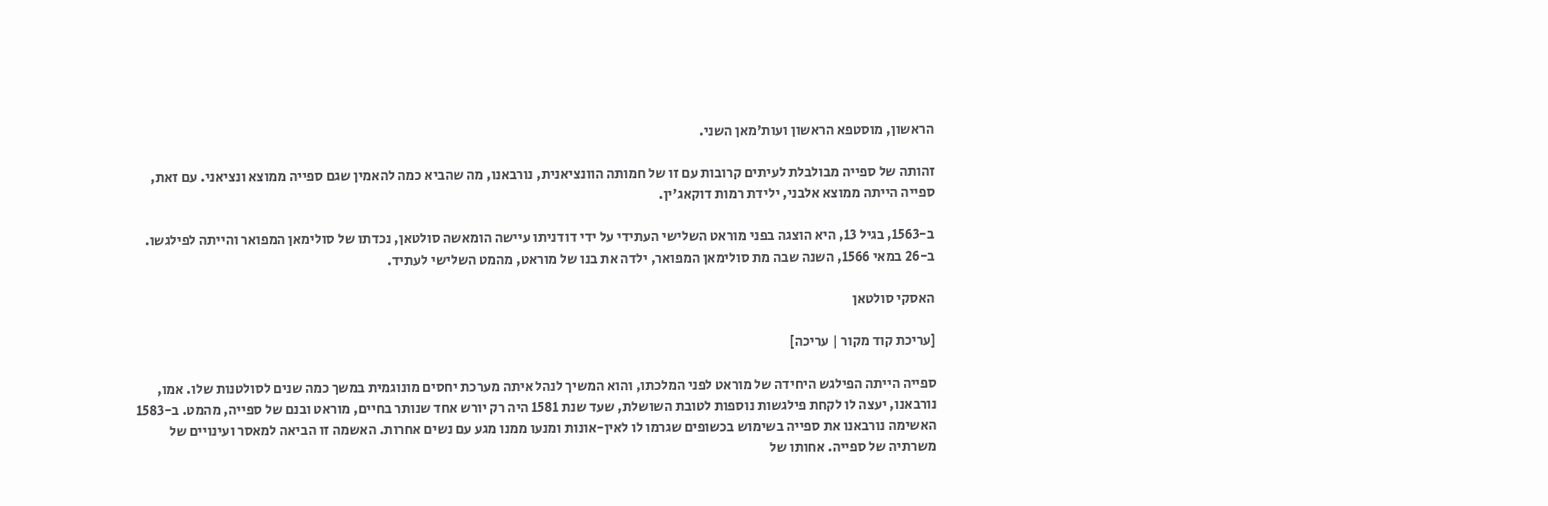הראשון, מוסטפא הראשון ועות'מאן השני.

זהותה של ספייה מבולבלת לעיתים קרובות עם זו של חמותה הוונציאנית, נורבאנו, מה שהביא כמה להאמין שגם ספייה ממוצא ונציאני. עם זאת, ספייה הייתה ממוצא אלבני, ילידת רמות דוקאג'ין.

ב-1563, בגיל 13, היא הוצגה בפני מוראט השלישי העתידי על ידי דודניתו עיישה הומאשה סולטאן, נכדתו של סולימאן המפואר והייתה לפילגשו. ב-26 במאי 1566, השנה שבה מת סולימאן המפואר, ילדה את בנו של מוראט, מהמט השלישי לעתיד.

האסקי סולטאן

[עריכת קוד מקור | עריכה]

ספייה הייתה הפילגש היחידה של מוראט לפני המלכתו, והוא המשיך לנהל איתה מערכת יחסים מונוגמית במשך כמה שנים לסולטנות שלו. אמו, נורבאנו, יעצה לו לקחת פילגשות נוספות לטובת השושלת, שעד שנת 1581 היה רק יורש אחד שנותר בחיים, מוראט ובנם של ספייה, מהמט. ב-1583 האשימה נורבאנו את ספייה בשימוש בכשופים שגרמו לו לאין-אונות ומנעו ממנו מגע עם נשים אחרות. האשמה זו הביאה למאסר ועינויים של משרתיה של ספייה. אחותו של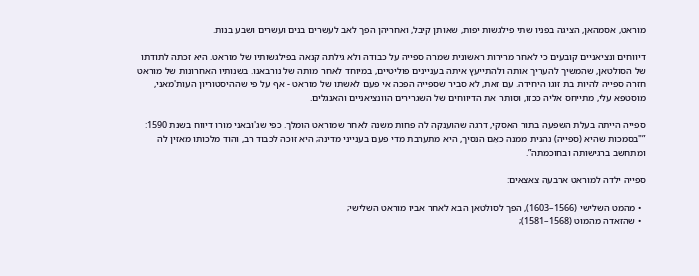מוראט, אסמהאן, הציגה בפניו שתי פילגשות יפות, שאותן קיבל, ואחריהן הפך לאב לעשרים בנים ועשרים ושבע בנות.

דיווחים ונציאניים קובעים כי לאחר מרירות ראשונית שמרה ספייה על כבודהּ ולא גילתה קנאה בפילגשותיו של מוראט. היא זכתה לתודתו של הסולטאן, שהמשיך להעריך אותה ולהתייעץ איתה בעניינים פוליטיים, במיוחד לאחר מותה של נורבאנו. בשנותיו האחרונות של מוראט חזרה ספייה להיות בת זוגו היחידה. עם זאת, לא סביר שספייה הפכה אי פעם לאשתו של מוראט - אף על פי שההיסטוריון העות'מאני, מוסטפא עלי, מתייחס אליה ככזו, וסותר את הדיווחים של השגרירים הוונציאניים והאנגלים.

ספייה הייתה בעלת השפעה בתור האסקי, דרגה שהוענקה לה פחות משנה לאחר שמוראט הומלך. כפי שג'ובאני מורו דיווח בשנת 1590: ”"בסמכות שהיא (ספייה) נהנית ממנה כאֵם הנסיך, היא מתערבת מדי פעם בענייני מדינה; היא זוכה לכבוד רב, והוד מלכותו מאזין לה ומתחשב ברגישותה ובחוכמתה”.

ספייה ילדה למוראט ארבעה צאצאים:

  • מהמט השלישי (1566–1603), הפך לסולטאן הבא לאחר אביו מוראט השלישי;
  • שהזאדה מהמוט (1568–1581);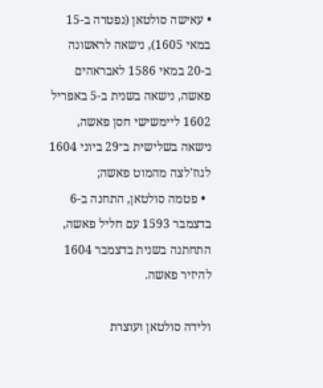• עאישה סולטאן (נפטרה ב-15 במאי 1605), נישאה לראשונה ב-20 במאי 1586 לאבראהים פאשה, נישאה בשנית ב-5 באפריל 1602 ליימשישי חסן פאשה, נישאה בשלישית ב־29 ביוני 1604 לגוז'לצה מהמוט פאשה;
  • פטמה סולטאן, התחנה ב-6 בדצמבר 1593 עם חליל פאשה, התחתנה בשנית בדצמבר 1604 להיזיר פאשה.

ולידה סולטאן ועוצרת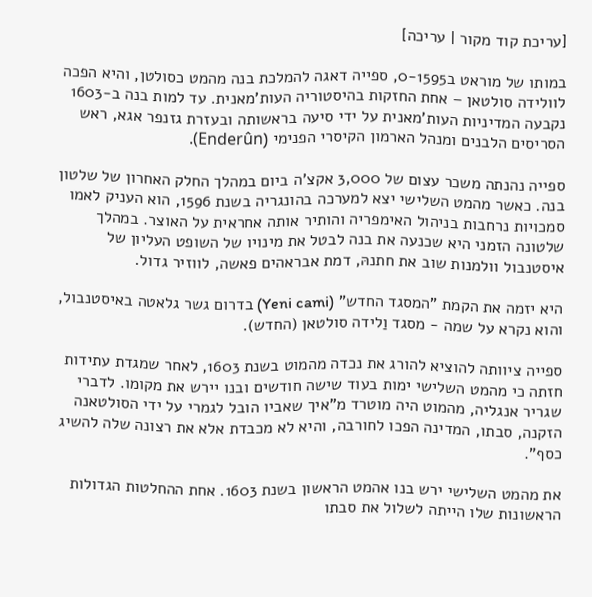[עריכת קוד מקור | עריכה]

במותו של מוראט ב0-1595, ספייה דאגה להמלכת בנה מהמט כסולטן, והיא הפכה לוולידה סולטאן – אחת החזקות בהיסטוריה העות'מאנית. עד למות בנה ב-1603 נקבעה המדיניות העות'מאנית על ידי סיעה בראשותה ובעזרת גזנפר אגא, ראש הסריסים הלבנים ומנהל הארמון הקיסרי הפנימי (Enderûn).

ספייה נהנתה משכר עצום של 3,000 אקצ'ה ביום במהלך החלק האחרון של שלטון בנה. כאשר מהמט השלישי יצא למערכה בהונגריה בשנת 1596, הוא העניק לאמו סמכויות נרחבות בניהול האימפריה והותיר אותה אחראית על האוצר. במהלך שלטונה הזמני היא שכנעה את בנה לבטל את מינויו של השופט העליון של איסטנבול וולמנות שוב את חתנהּ, דמת אבראהים פאשה, לווזיר גדול.

היא יזמה את הקמת "המסגד החדש" (Yeni cami) בדרום גשר גלאטה באיסטנבול, והוא נקרא על שמה - מסגד וַלידה סולטאן (החדש).

ספייה ציוותה להוציא להורג את נכדה מהמוט בשנת 1603, לאחר שמגדת עתידות חזתה כי מהמט השלישי ימות בעוד שישה חודשים ובנו יירש את מקומו. לדברי שגריר אנגליה, מהמוט היה מוטרד מ"איך שאביו הובל לגמרי על ידי הסולטאנה הזקנה, סבתו, המדינה הפכו לחורבה, והיא לא מכבדת אלא את רצונה שלה להשיג כסף".

את מהמט השלישי ירש בנו אהמט הראשון בשנת 1603. אחת ההחלטות הגדולות הראשונות שלו הייתה לשלול את סבתו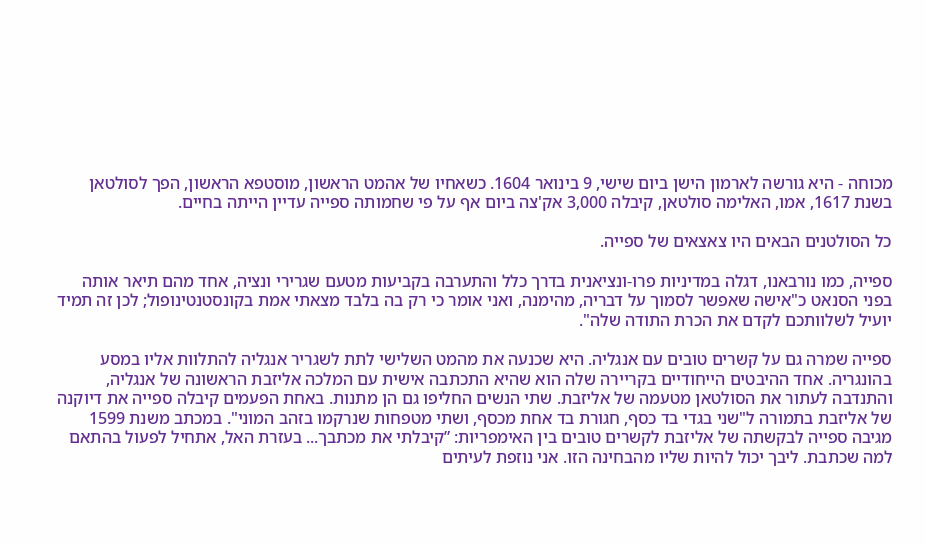מכוחה - היא גורשה לארמון הישן ביום שישי, 9 בינואר 1604. כשאחיו של אהמט הראשון, מוסטפא הראשון, הפך לסולטאן בשנת 1617, אמו, האלימה סולטאן, קיבלה 3,000 אק'צה ביום אף על פי שחמותה ספייה עדיין הייתה בחיים.

כל הסולטנים הבאים היו צאצאים של ספייה.

ספייה, כמו נורבאנו, דגלה במדיניות פרו-ונציאנית בדרך כלל והתערבה בקביעות מטעם שגרירי ונציה, אחד מהם תיאר אותה בפני הסנאט כ"אישה שאפשר לסמוך על דבריה, מהימנה, ואני אומר כי רק בה בלבד מצאתי אמת בקונסטנטינופול; לכן זה תמיד יועיל לשלוותכם לקדם את הכרת התודה שלה".

ספייה שמרה גם על קשרים טובים עם אנגליה. היא שכנעה את מהמט השלישי לתת לשגריר אנגליה להתלוות אליו במסע בהונגריה. אחד ההיבטים הייחודיים בקריירה שלה הוא שהיא התכתבה אישית עם המלכה אליזבת הראשונה של אנגליה, והתנדבה לעתור את הסולטאן מטעמה של אליזבת. שתי הנשים החליפו גם הן מתנות. באחת הפעמים קיבלה ספייה את דיוקנה של אליזבת בתמורה ל"שני בגדי בד כסף, חגורת בד אחת מכסף, ושתי מטפחות שנרקמו בזהב המוני". במכתב משנת 1599 מגיבה ספייה לבקשתה של אליזבת לקשרים טובים בין האימפריות: ”קיבלתי את מכתבך... בעזרת האל, אתחיל לפעול בהתאם למה שכתבת. ליבך יכול להיות שליו מהבחינה הזו. אני נוזפת לעיתים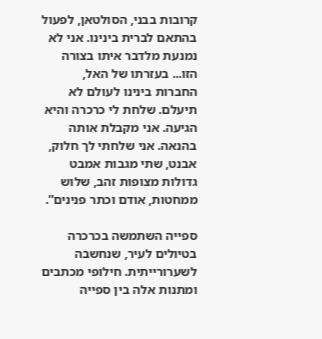קרובות בבני, הסולטאן, לפעול בהתאם לברית בינינו. אני לא נמנעת מלדבר איתו בצורה הזו... בעזרתו של האל, החברות בינינו לעולם לא תיעלם. שלחת לי כרכרה והיא הגיעה. אני מקבלת אותה בהנאה. אני שלחתי לך חלוק, אבנט, שתי מגבות אמבט גדולות מצופות זהב, שלוש ממחטות, אודם וכתר פנינים”.

ספייה השתמשה בכרכרה בטיולים לעיר, שנחשבה לשערורייתית. חילופי מכתבים ומתנות אלה בין ספייה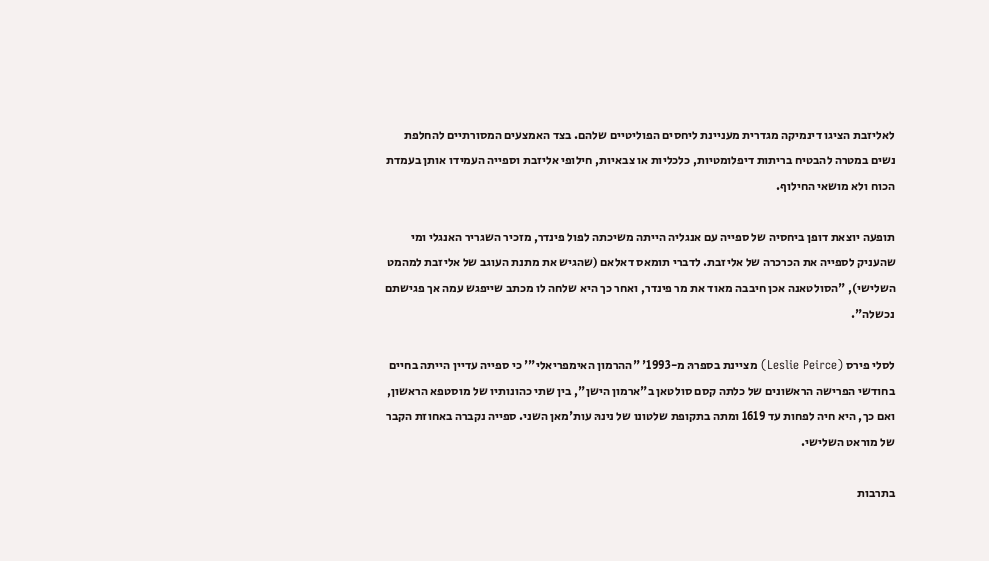לאליזבת הציגו דינמיקה מגדרית מעניינת ליחסים הפוליטיים שלהם. בצד האמצעים המסורתיים להחלפת נשים במטרה להבטיח בריתות דיפלומטיות, כלכליות או צבאיות, חילופי אליזבת וספייה העמידו אותן בעמדת הכוח ולא מושאי החילוף.

תופעה יוצאת דופן ביחסיה של ספייה עם אנגליה הייתה משיכתה לפול פינדר, מזכיר השגריר האנגלי ומי שהעניק לספייה את הכרכרה של אליזבת. לדברי תומאס דאלאם (שהגיש את מתנת העוגב של אליזבת למהמט השלישי), "הסולטאנה אכן חיבבה מאוד את מר פינדר, ואחר כך היא שלחה לו מכתב שייפגש עמה אך פגישתם נכשלה".

לסלי פירס (Leslie Peirce) מציינת בספרהּ מ-1993' "ההרמון האימפריאלי"' כי ספייה עדיין הייתה בחיים בחודשי הפרישה הראשונים של כלתה קסם סולטאן ב"ארמון הישן", בין שתי כהונותיו של מוסטפא הראשון, ואם כך, היא חיה לפחות עד 1619 ומתה בתקופת שלטונו של נינהּ עות'מאן השני. ספייה נקברה באחוזת הקבר של מוראט השלישי.

בתרבות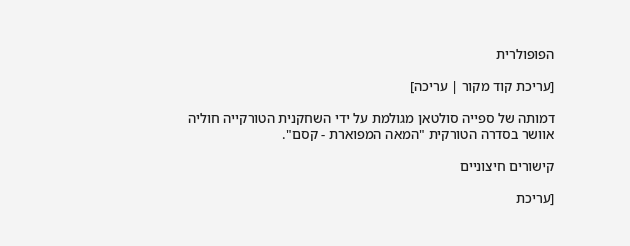הפופולרית

[עריכת קוד מקור | עריכה]

דמותה של ספייה סולטאן מגולמת על ידי השחקנית הטורקייה חוליה אוושר בסדרה הטורקית "המאה המפוארת - קסם".

קישורים חיצוניים

[עריכת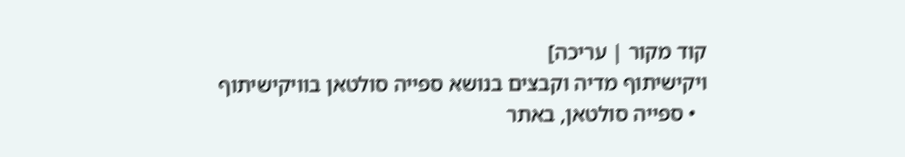קוד מקור | עריכה]
ויקישיתוף מדיה וקבצים בנושא ספייה סולטאן בוויקישיתוף
  • ספייה סולטאן, באתר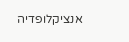אנציקלופדיה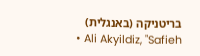בריטניקה (באנגלית)
  • Ali Akyildiz, "Safieh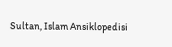Sultan, Islam Ansiklopedisi